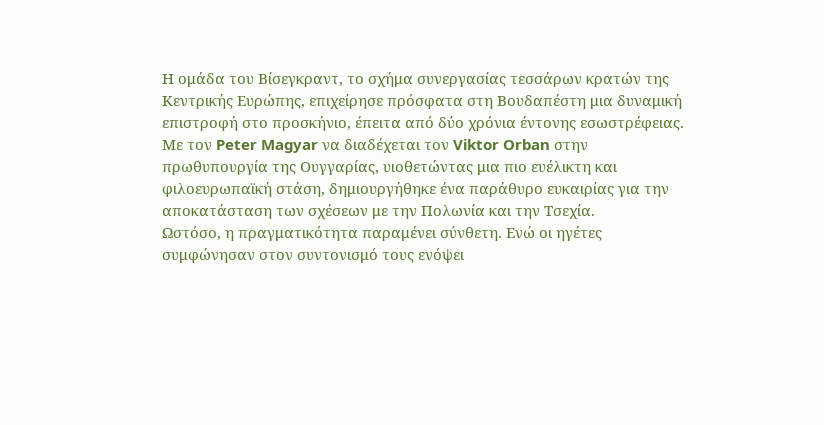Η ομάδα του Βίσεγκραντ, το σχήμα συνεργασίας τεσσάρων κρατών της Κεντρικής Ευρώπης, επιχείρησε πρόσφατα στη Βουδαπέστη μια δυναμική επιστροφή στο προσκήνιο, έπειτα από δύο χρόνια έντονης εσωστρέφειας. Με τον Peter Magyar να διαδέχεται τον Viktor Orban στην πρωθυπουργία της Ουγγαρίας, υιοθετώντας μια πιο ευέλικτη και φιλοευρωπαϊκή στάση, δημιουργήθηκε ένα παράθυρο ευκαιρίας για την αποκατάσταση των σχέσεων με την Πολωνία και την Τσεχία.
Ωστόσο, η πραγματικότητα παραμένει σύνθετη. Ενώ οι ηγέτες συμφώνησαν στον συντονισμό τους ενόψει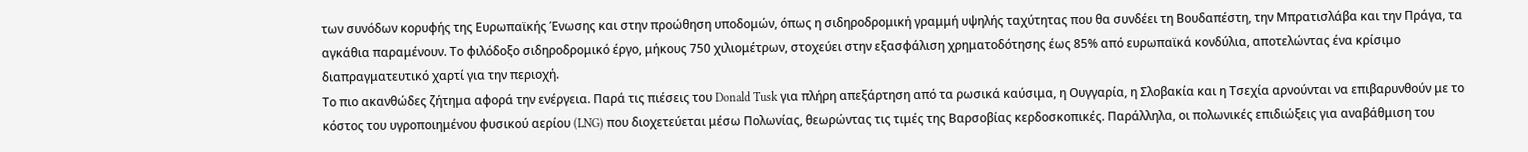των συνόδων κορυφής της Ευρωπαϊκής Ένωσης και στην προώθηση υποδομών, όπως η σιδηροδρομική γραμμή υψηλής ταχύτητας που θα συνδέει τη Βουδαπέστη, την Μπρατισλάβα και την Πράγα, τα αγκάθια παραμένουν. Το φιλόδοξο σιδηροδρομικό έργο, μήκους 750 χιλιομέτρων, στοχεύει στην εξασφάλιση χρηματοδότησης έως 85% από ευρωπαϊκά κονδύλια, αποτελώντας ένα κρίσιμο διαπραγματευτικό χαρτί για την περιοχή.
Το πιο ακανθώδες ζήτημα αφορά την ενέργεια. Παρά τις πιέσεις του Donald Tusk για πλήρη απεξάρτηση από τα ρωσικά καύσιμα, η Ουγγαρία, η Σλοβακία και η Τσεχία αρνούνται να επιβαρυνθούν με το κόστος του υγροποιημένου φυσικού αερίου (LNG) που διοχετεύεται μέσω Πολωνίας, θεωρώντας τις τιμές της Βαρσοβίας κερδοσκοπικές. Παράλληλα, οι πολωνικές επιδιώξεις για αναβάθμιση του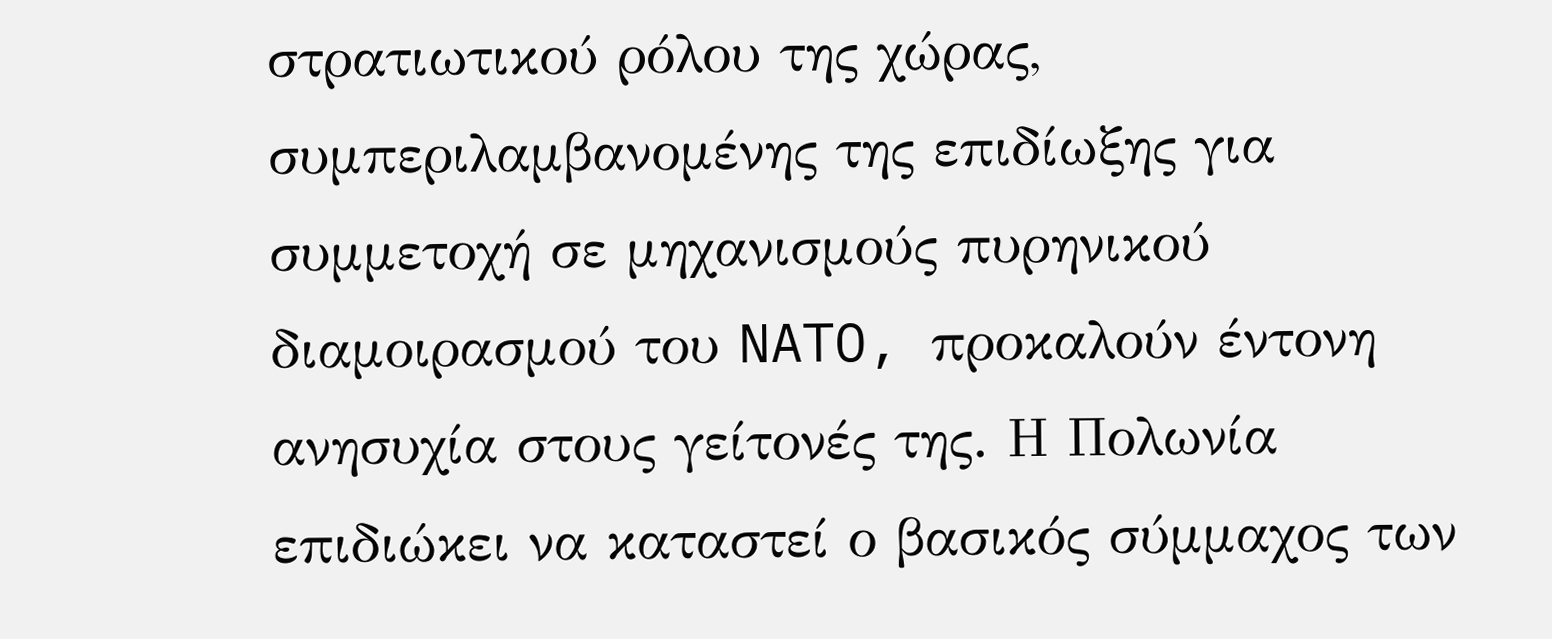στρατιωτικού ρόλου της χώρας, συμπεριλαμβανομένης της επιδίωξης για συμμετοχή σε μηχανισμούς πυρηνικού διαμοιρασμού του NATO, προκαλούν έντονη ανησυχία στους γείτονές της. Η Πολωνία επιδιώκει να καταστεί ο βασικός σύμμαχος των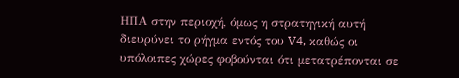ΗΠΑ στην περιοχή, όμως η στρατηγική αυτή διευρύνει το ρήγμα εντός του V4, καθώς οι υπόλοιπες χώρες φοβούνται ότι μετατρέπονται σε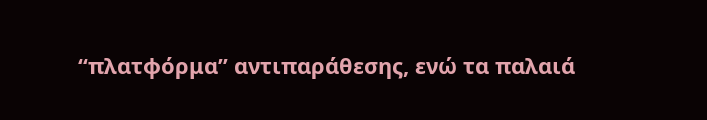“πλατφόρμα” αντιπαράθεσης, ενώ τα παλαιά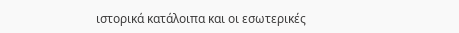ιστορικά κατάλοιπα και οι εσωτερικές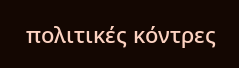πολιτικές κόντρες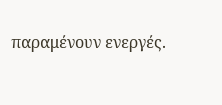παραμένουν ενεργές.